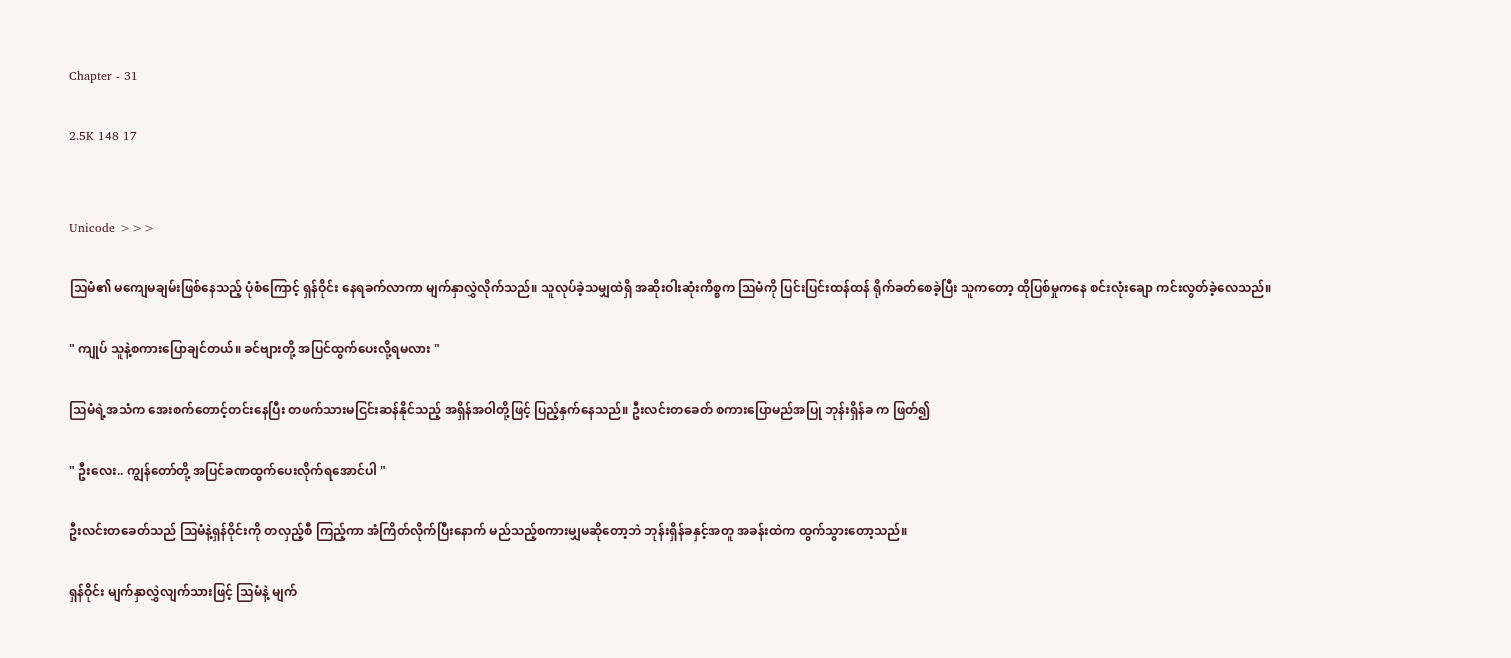Chapter - 31

2.5K 148 17


Unicode >>>

သြမံ၏ မကျေမချမ်းဖြစ်နေသည့် ပုံစံကြောင့် ရှန်ဝိုင်း နေရခက်လာကာ မျက်နှာလွှဲလိုက်သည်။ သူလုပ်ခဲ့သမျှထဲရှိ အဆိုးဝါးဆုံးကိစ္စက သြမံကို ပြင်းပြင်းထန်ထန် ရိုက်ခတ်စေခဲ့ပြီး သူကတော့ ထိုပြစ်မှုကနေ စင်းလုံးချော ကင်းလွတ်ခဲ့လေသည်။

" ကျုပ် သူနဲ့စကားပြောချင်တယ်။ ခင်ဗျားတို့ အပြင်ထွက်ပေးလို့ရမလား "

သြမံရဲ့အသံက အေးစက်တောင့်တင်းနေပြီး တဖက်သားမငြင်းဆန်နိုင်သည့် အရှိန်အဝါတို့ဖြင့် ပြည့်နှက်နေသည်။ ဦးလင်းတခေတ် စကားပြောမည်အပြု ဘုန်းရှိန်ခ က ဖြတ်၍

" ဦးလေး.. ကျွန်တော်တို့ အပြင်ခဏထွက်ပေးလိုက်ရအောင်ပါ "

ဦးလင်းတခေတ်သည် သြမံနဲ့ရှန်ဝိုင်းကို တလှည့်စီ ကြည့်ကာ အံကြိတ်လိုက်ပြီးနောက် မည်သည့်စကားမျှမဆိုတော့ဘဲ ဘုန်းရှိန်ခနှင့်အတူ အခန်းထဲက ထွက်သွားတော့သည်။

ရှန်ဝိုင်း မျက်နှာလွှဲလျက်သားဖြင့် သြမံနဲ့ မျက်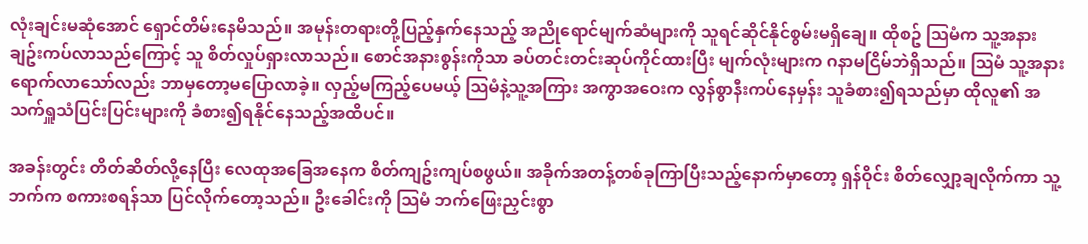လုံးချင်းမဆုံအောင် ရှောင်တိမ်းနေမိသည်။ အမုန်းတရားတို့ပြည့်နှက်နေသည့် အညိုရောင်မျက်ဆံများကို သူရင်ဆိုင်နိုင်စွမ်းမရှိချေ။ ထိုစဥ် သြမံက သူ့အနားချဥ်းကပ်လာသည်ကြောင့် သူ စိတ်လှုပ်ရှားလာသည်။ စောင်အနားစွန်းကိုသာ ခပ်တင်းတင်းဆုပ်ကိုင်ထားပြီး မျက်လုံးများက ဂနာမငြိမ်ဘဲရှိသည်။ သြမံ သူ့အနားရောက်လာသော်လည်း ဘာမှတော့မပြောလာခဲ့။ လှည့်မကြည့်ပေမယ့် သြမံနဲ့သူ့အကြား အကွာအဝေးက လွန်စွာနီးကပ်နေမှန်း သူခံစား၍ရသည်မှာ ထိုလူ၏ အသက်ရှူသံပြင်းပြင်းများကို ခံစား၍ရနိုင်နေသည့်အထိပင်။

အခန်းတွင်း တိတ်ဆိတ်လို့နေပြီး လေထုအခြေအနေက စိတ်ကျဥ်းကျပ်စဖွယ်။ အခိုက်အတန့်တစ်ခုကြာပြီးသည့်နောက်မှာတော့ ရှန်ဝိုင်း စိတ်လျှော့ချလိုက်ကာ သူ့ဘက်က စကားစရန်သာ ပြင်လိုက်တော့သည်။ ဦးခေါင်းကို သြမံ ဘက်ဖြေးညှင်းစွာ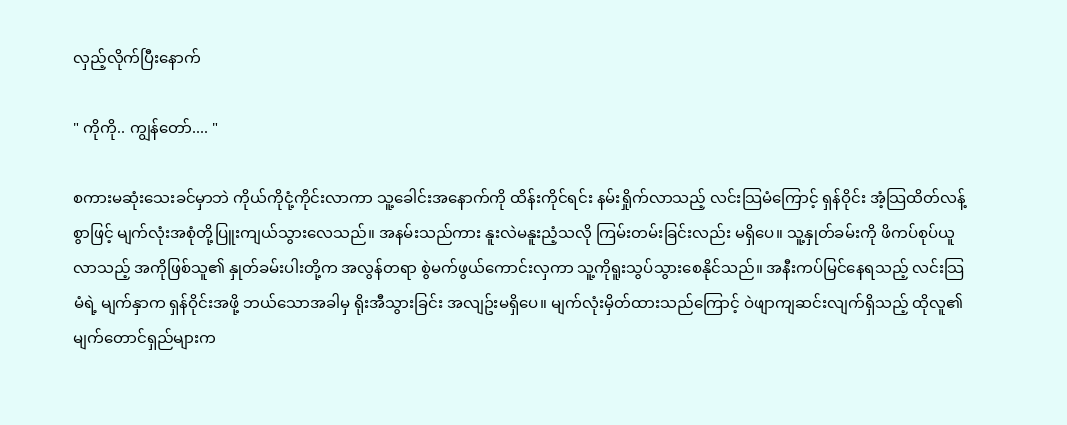လှည့်လိုက်ပြီးနောက်

" ကိုကို.. ကျွန်တော်.... "

စကားမဆုံးသေးခင်မှာဘဲ ကိုယ်ကိုငုံ့ကိုင်းလာကာ သူ့ခေါင်းအနောက်ကို ထိန်းကိုင်ရင်း နမ်းရှိုက်လာသည့် လင်းသြမံကြောင့် ရှန်ဝိုင်း အံ့သြထိတ်လန့်စွာဖြင့် မျက်လုံးအစုံတို့ပြူးကျယ်သွားလေသည်။ အနမ်းသည်ကား နူးလဲမနူးညံ့သလို ကြမ်းတမ်းခြင်းလည်း မရှိပေ။ သူ့နှုတ်ခမ်းကို ဖိကပ်စုပ်ယူလာသည့် အကိုဖြစ်သူ၏ နှုတ်ခမ်းပါးတို့က အလွန်တရာ စွဲမက်ဖွယ်ကောင်းလှကာ သူ့ကိုရူးသွပ်သွားစေနိုင်သည်။ အနီးကပ်မြင်နေရသည့် လင်းသြမံရဲ့ မျက်နှာက ရှန်ဝိုင်းအဖို့ ဘယ်သောအခါမှ ရိုးအီသွားခြင်း အလျဥ်းမရှိပေ။ မျက်လုံးမှိတ်ထားသည်ကြောင့် ဝဲဖျာကျဆင်းလျက်ရှိသည့် ထိုလူ၏ မျက်တောင်ရှည်များက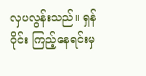လှပလွန်းသည်။ ရှန်ဝိုင်း ကြည့်နေရင်းမှ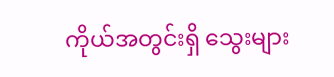ကိုယ်အတွင်းရှိ သွေးများ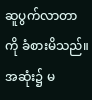ဆူပွက်လာတာကို ခံစားမိသည်။ အဆုံး၌ မ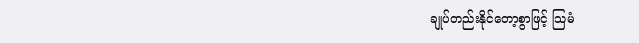ချုပ်တည်းနိုင်တော့စွာဖြင့် သြမံ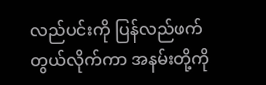လည်ပင်းကို ပြန်လည်ဖက်တွယ်လိုက်ကာ အနမ်းတို့ကို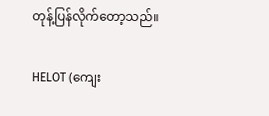တုန့်ပြန်လိုက်တော့သည်။

HELOT (ကျေး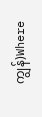ကျွန်)Where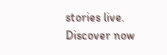stories live. Discover now